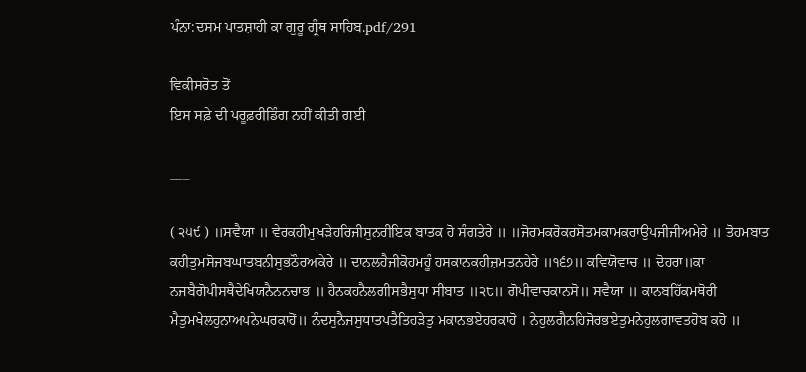ਪੰਨਾ:ਦਸਮ ਪਾਤਸ਼ਾਹੀ ਕਾ ਗੁਰੂ ਗ੍ਰੰਥ ਸਾਹਿਬ.pdf/291

ਵਿਕੀਸਰੋਤ ਤੋਂ
ਇਸ ਸਫ਼ੇ ਦੀ ਪਰੂਫ਼ਰੀਡਿੰਗ ਨਹੀਂ ਕੀਤੀ ਗਈ

___

( ੨੫੯ ) ॥ਸਵੈਯਾ ॥ ਵੇਰਕਹੀਮੁਖੜੇਹਰਿਜੀਸੁਨਰੀਇਕ ਬਾਤਕ ਹੋ ਸੰਗਤੇਰੇ ॥ ॥ਜੋਰਮਕਰੋਕਰਸੋਤਮਕਾਮਕਰਾਉਪਜੀਜੀਅਮੇਰੇ ॥ ਤੋਹਮਬਾਤ ਕਹੀਤੁਮਸੋਜਬਘਾਤਬਨੀਸੁਭਠੌਰਅਕੇਰੇ ॥ ਦਾਨਲਹੈਜੀਕੋਹਮਹੂੰ ਹਸਕਾਨਕਹੀਜ਼ਮਤਨਹੇਰੇ ॥੧੬੭॥ ਕਵਿਯੋਵਾਚ ॥ ਦੋਹਰਾ॥ਕਾ ਨਜਬੈਗੋਪੀਸਥੈਦੇਖਿਯਨੈਨਨਚਾਭ ॥ ਹੈਨਕਹਨੈਲਗੀਸਭੈਸੁਧਾ ਸੀਬਾਤ ॥੨੮॥ ਗੋਪੀਵਾਚਕਾਨਸੋ॥ ਸਵੈਯਾ ॥ ਕਾਨਬਹਿੱਕਮਥੋਰੀ ਮੈਤੁਮਖੇਲਹੁਨਾਅਪਨੇਘਰਕਾਹੋਂ॥ ਨੰਦਸੁਨੈਜਸੁਧਾਤਪਤੈਤਿਹੜੇਤੁ ਮਕਾਨਭਏਹਰਕਾਹੋ । ਨੇਹੁਲਗੈਨਹਿਜੋਰਭਏਤੁਮਨੇਹੁਲਗਾਵਤਹੋਬ ਕਹੋ ॥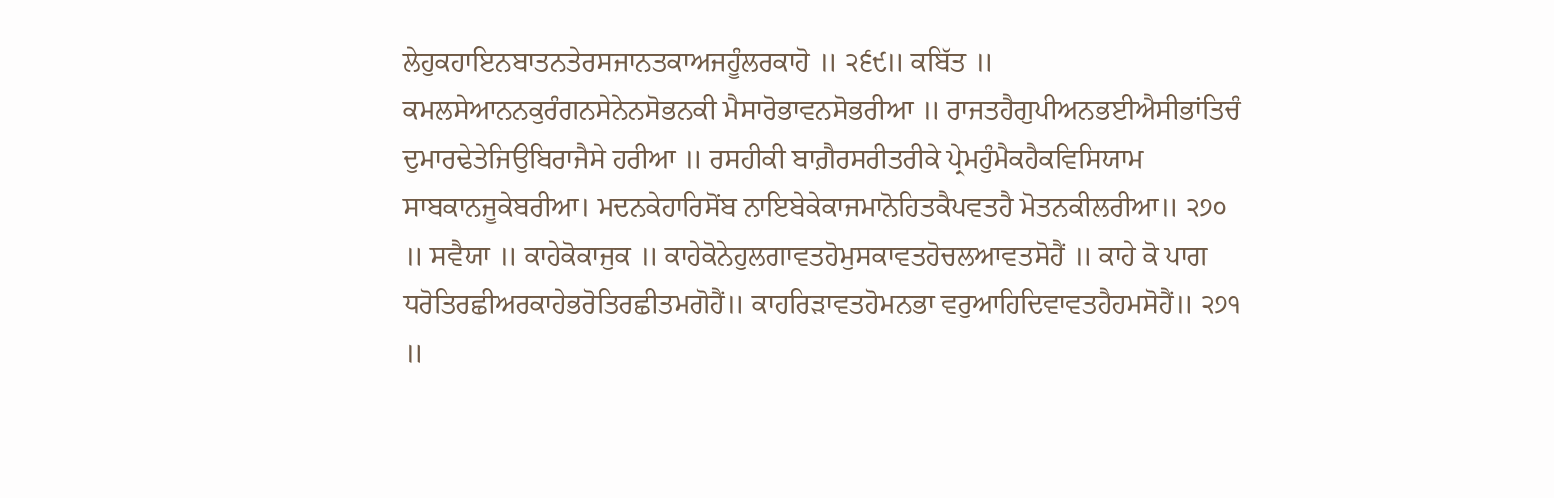ਲੇਹੁਕਹਾਇਨਬਾਤਨਤੇਰਸਜਾਨਤਕਾਅਜਹੂੰਲਰਕਾਹੋ ॥ ੨੬੯॥ ਕਬਿੱਤ ॥ ਕਮਲਸੇਆਨਨਕੁਰੰਗਨਸੇਨੇਨਸੋਭਨਕੀ ਮੈਸਾਰੋਭਾਵਨਸੋਭਰੀਆ ॥ ਰਾਜਤਹੈਗੁਪੀਅਨਭਈਐਸੀਭਾਂਤਿਚੰ ਦੁਮਾਰਢੇਤੇਜਿਉਬਿਰਾਜੈਸੇ ਹਰੀਆ ॥ ਰਸਹੀਕੀ ਬਾਗ਼ੈਰਸਰੀਤਰੀਕੇ ਪ੍ਰੇਮਹੁੰਮੈਕਹੈਕਵਿਸਿਯਾਮ ਸਾਬਕਾਨਜੂਕੇਬਰੀਆ। ਮਦਨਕੇਹਾਰਿਸੋਂਬ ਨਾਇਬੇਕੇਕਾਜਮਾਨੋਹਿਤਕੈਪਵਤਹੈ ਮੋਤਨਕੀਲਰੀਆ॥ ੨੭੦ ॥ ਸਵੈਯਾ ॥ ਕਾਹੇਕੋਕਾਜੁਕ ॥ ਕਾਹੇਕੋਨੇਹੁਲਗਾਵਤਹੋਮੁਸਕਾਵਤਹੋਚਲਆਵਤਸੋਹੈਂ ॥ ਕਾਹੇ ਕੋ ਪਾਗ ਧਰੋਤਿਰਛੀਅਰਕਾਹੇਭਰੋਤਿਰਛੀਤਮਗੋਹੈਂ॥ ਕਾਹਰਿੜਾਵਤਹੋਮਨਭਾ ਵਰੁਆਹਿਦਿਵਾਵਤਹੈਹਮਸੋਹੈਂ॥ ੨੭੧ ॥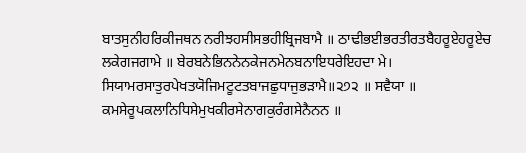ਬਾਤਸੁਨੀਹਰਿਕੀਜਥਨ ਨਰੀਝਹਸੀਸਭਹੀਬ੍ਰਿਜਬਾਮੈ ॥ ਠਾਢੀਭਈਭਰਤੀਰਤਬੈਹਰੂਏਹਰੂਏਚ ਲਕੇਗਜਗਾਮੇ ॥ ਬੇਰਬਨੇਭਿਨਨੇਨਕੇਜਨਮੇਨਬਨਾਇਧਰੇਇਹਦਾ ਮੇ। ਸਿਯਾਮਰਸਾਤੁਰਪੇਖਤਯੋਜਿਮਟੂਟਤਬਾਜਛੁਧਾਜੁਭੜਾਮੈ॥੨੭੨ ॥ ਸਵੈਯਾ ॥ ਕਮਸੇਰੂਪਕਲਾਨਿਧਿਸੇਮੁਖਕੀਰਸੇਨਾਗਕੁਰੰਗਸੇਨੈਨਨ ॥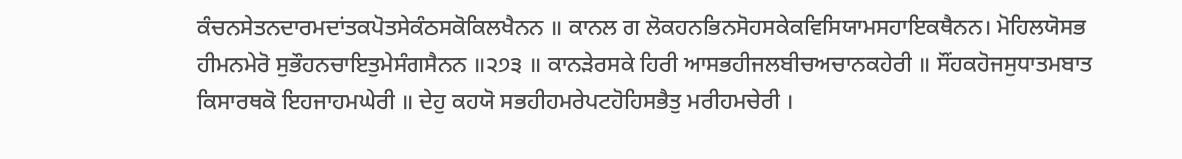ਕੰਚਨਸੇਤਨਦਾਰਮਦਾਂਤਕਪੋਤਸੇਕੰਠਸਕੋਕਿਲਖੈਨਨ ॥ ਕਾਨਲ ਗ ਲੋਕਹਨਭਿਨਸੋਹਸਕੇਕਵਿਸਿਯਾਮਸਹਾਇਕਥੈਨਨ। ਮੋਹਿਲਯੋਸਭ ਹੀਮਨਮੇਰੋ ਸੁਭੌਹਨਚਾਇਤੁਮੇਸੰਗਸੈਨਨ ॥੨੭੩ ॥ ਕਾਨੜੇਰਸਕੇ ਹਿਰੀ ਆਸਭਹੀਜਲਬੀਚਅਚਾਨਕਹੇਰੀ ॥ ਸੌਂਹਕਹੋਜਸੁਧਾਤਮਬਾਤ ਕਿਸਾਰਥਕੋ ਇਹਜਾਹਮਘੇਰੀ ॥ ਦੇਹੁ ਕਹਯੋ ਸਭਹੀਹਮਰੇਪਟਹੋਹਿਸਭੈਤੁ ਮਰੀਹਮਚੇਰੀ ।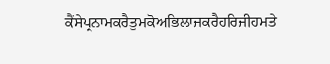ਕੈਂਸੇਪ੍ਰਨਾਮਕਰੈਤੁਮਕੋਅਭਿਲਾਜਕਰੈਹਰਿਜੀਹਮਤੇ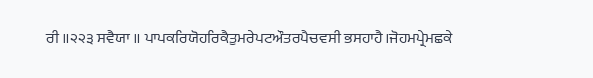ਰੀ ॥੨੨੩ ਸਵੈਯਾ ॥ ਪਾਪਕਰਿਯੋਹਰਿਕੈਤੁਮਰੇਪਟਔਤਰਪੈਚਵਸੀ ਭਸਹਾਹੈ।ਜੋਹਮਪ੍ਰੇਮਛਕੇ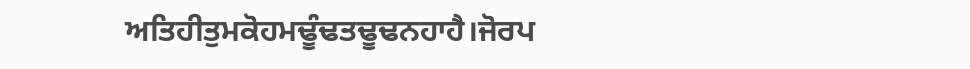ਅਤਿਹੀਤੁਮਕੋਹਮਢੂੰਢਤਢੂਢਨਹਾਹੈ।ਜੋਰਪ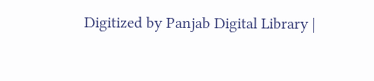Digitized by Panjab Digital Library |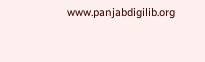www.panjabdigilib.org